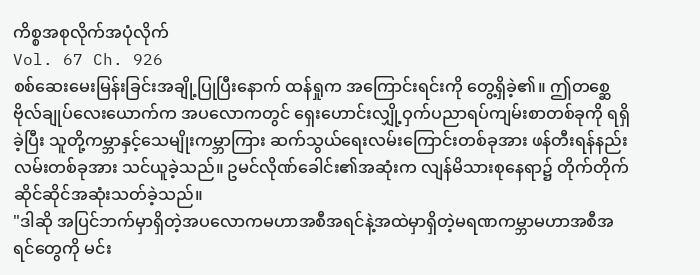ကိစ္စအစုလိုက်အပုံလိုက်
Vol. 67 Ch. 926
စစ်ဆေးမေးမြန်းခြင်းအချို့ပြုပြီးနောက် ထန်ရှုက အကြောင်းရင်းကို တွေ့ရှိခဲ့၏။ ဤတစ္ဆေဗိုလ်ချုပ်လေးယောက်က အပလောကတွင် ရှေးဟောင်းလျှို့ဝှက်ပညာရပ်ကျမ်းစာတစ်ခုကို ရရှိခဲ့ပြီး သူတို့ကမ္ဘာနှင့်သေမျိုးကမ္ဘာကြား ဆက်သွယ်ရေးလမ်းကြောင်းတစ်ခုအား ဖန်တီးရန်နည်းလမ်းတစ်ခုအား သင်ယူခဲ့သည်။ ဥမင်လိုဏ်ခေါင်း၏အဆုံးက လျန်မိသားစုနေရာ၌ တိုက်တိုက်ဆိုင်ဆိုင်အဆုံးသတ်ခဲ့သည်။
"ဒါဆို အပြင်ဘက်မှာရှိတဲ့အပလောကမဟာအစီအရင်နဲ့အထဲမှာရှိတဲ့မရဏကမ္ဘာမဟာအစီအရင်တွေကို မင်း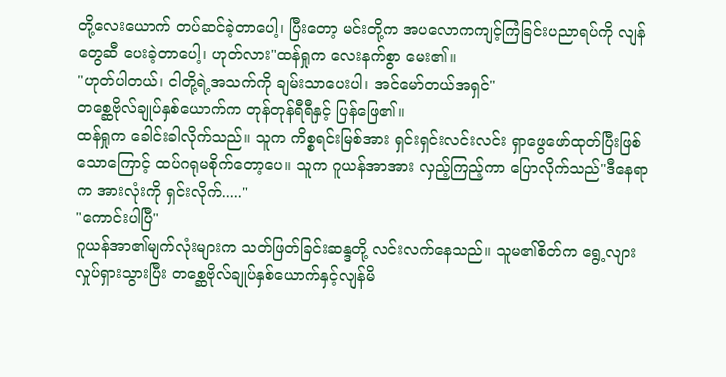တို့လေးယောက် တပ်ဆင်ခဲ့တာပေါ့၊ ပြီးတော့ မင်းတို့က အပလောကကျင့်ကြံခြင်းပညာရပ်ကို လျန်တွေဆီ ပေးခဲ့တာပေါ့၊ ဟုတ်လား"ထန်ရှုက လေးနက်စွာ မေး၏။
"ဟုတ်ပါတယ်၊ ငါတို့ရဲ့အသက်ကို ချမ်းသာပေးပါ၊ အင်မော်တယ်အရှင်"
တစ္ဆေဗိုလ်ချုပ်နှစ်ယောက်က တုန်တုန်ရီရီနှင့် ပြန်ဖြေ၏။
ထန်ရှုက ခေါင်းခါလိုက်သည်။ သူက ကိစ္စရင်းမြစ်အား ရှင်းရှင်းလင်းလင်း ရှာဖွေဖော်ထုတ်ပြီးဖြစ်သောကြောင့် ထပ်ဂရုမစိုက်တော့ပေ။ သူက ဂူယန်အာအား လှည့်ကြည့်ကာ ပြောလိုက်သည်"ဒီနေရာက အားလုံးကို ရှင်းလိုက်....."
"ကောင်းပါပြီ"
ဂူယန်အာ၏မျက်လုံးများက သတ်ဖြတ်ခြင်းဆန္ဒတို့ လင်းလက်နေသည်။ သူမ၏စိတ်က ရွေ့လျားလှုပ်ရှားသွားပြီး တစ္ဆေဗိုလ်ချုပ်နှစ်ယောက်နှင့်လျန်မိ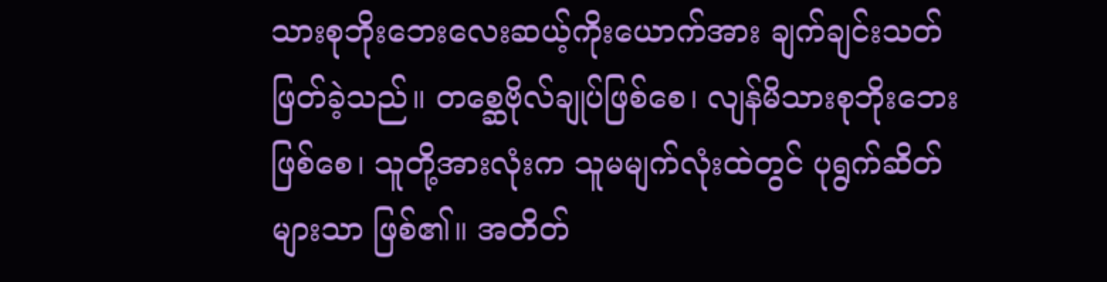သားစုဘိုးဘေးလေးဆယ့်ကိုးယောက်အား ချက်ချင်းသတ်ဖြတ်ခဲ့သည်။ တစ္ဆေဗိုလ်ချုပ်ဖြစ်စေ၊ လျန်မိသားစုဘိုးဘေးဖြစ်စေ၊ သူတို့အားလုံးက သူမမျက်လုံးထဲတွင် ပုရွက်ဆိတ်များသာ ဖြစ်၏။ အတိတ်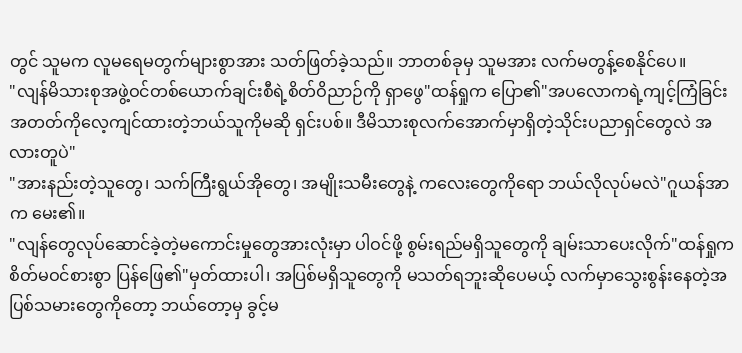တွင် သူမက လူမရေမတွက်များစွာအား သတ်ဖြတ်ခဲ့သည်။ ဘာတစ်ခုမှ သူမအား လက်မတွန့်စေနိုင်ပေ။
"လျန်မိသားစုအဖွဲ့ဝင်တစ်ယောက်ချင်းစီရဲ့စိတ်ဝိညာဉ်ကို ရှာဖွေ"ထန်ရှုက ပြော၏"အပလောကရဲ့ကျင့်ကြံခြင်းအတတ်ကိုလေ့ကျင်ထားတဲ့ဘယ်သူကိုမဆို ရှင်းပစ်။ ဒီမိသားစုလက်အောက်မှာရှိတဲ့သိုင်းပညာရှင်တွေလဲ အလားတူပဲ"
"အားနည်းတဲ့သူတွေ၊ သက်ကြီးရွယ်အိုတွေ၊ အမျိုးသမီးတွေနဲ့ ကလေးတွေကိုရော ဘယ်လိုလုပ်မလဲ"ဂူယန်အာက မေး၏။
"လျန်တွေလုပ်ဆောင်ခဲ့တဲ့မကောင်းမှုတွေအားလုံးမှာ ပါဝင်ဖို့ စွမ်းရည်မရှိသူတွေကို ချမ်းသာပေးလိုက်"ထန်ရှုက စိတ်မဝင်စားစွာ ပြန်ဖြေ၏"မှတ်ထားပါ၊ အပြစ်မရှိသူတွေကို မသတ်ရဘူးဆိုပေမယ့် လက်မှာသွေးစွန်းနေတဲ့အပြစ်သမားတွေကိုတော့ ဘယ်တော့မှ ခွင့်မ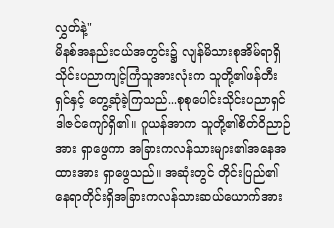လွှတ်နဲ့"
မိနစ်အနည်းငယ်အတွင်း၌ လျန်မိသားစုအိမ်ရာရှိသိုင်းပညာကျင့်ကြံသူအားလုံးက သူတို့၏ဖန်တီးရှင်နှင့် တွေ့ဆုံခဲ့ကြသည်...စုစုပေါင်းသိုင်းပညာရှင်ဒါဇင်ကျော်ရှိ၏။ ဂူယန်အာက သူတို့၏စိတ်ဝိညာဉ်အား ရှာဖွေကာ အခြားကလန်သားများ၏အနေအထားအား ရှာဖွေသည်။ အဆုံးတွင် တိုင်းပြည်၏နေရာတိုင်းရှိအခြားကလန်သားဆယ်ယောက်အား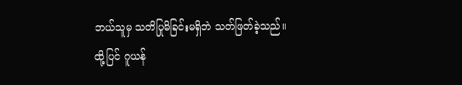ဘယ်သူမှ သတိပြုမိခြင်းမရှိဘဲ သတ်ဖြတ်ခဲ့သည်။
ထို့ပြင် ဂူယန်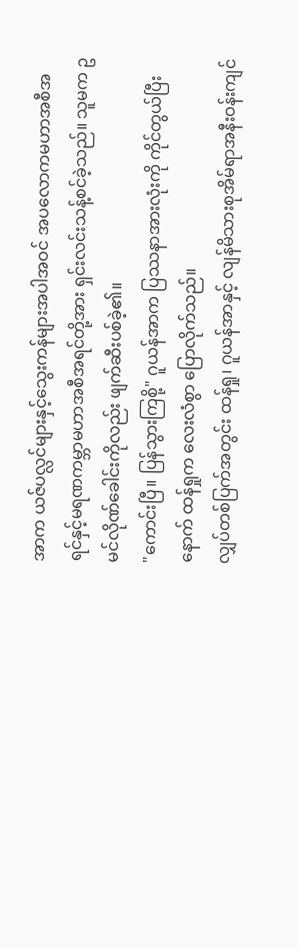အာက ယဇ်ပလ္လင်များနှင့်သွေးကန်များအပါအဝင် အပလောကမဟာအစီအရင်နှင့်မရဏကမ္ဘာမဟာအစီအရင်တို့အား ရှင်းလင်းသန့်စင်ခဲ့သည်။ သူမက ဥမင်လိုဏ်ခေါင်းကိုလည်း ဖျက်ဆီးပစ်ခဲ့၏။
"ကောင်းပြီ။ ပြန်သွားကြစို့" ဂူယန်အာက ပြဿနာအားလုံးကို ကိုင်တွယ်ပြီးနောက် ထန်ရှုက လေးလံစွာ ပြောလိုက်သည်။
လျှပ်တစ်ပြက်အတွင်း ထန်ရှု၊ ဂူယန်အာနှင့် လျန်မိသားစုအိမ်ရာအနီးဝန်းကျင်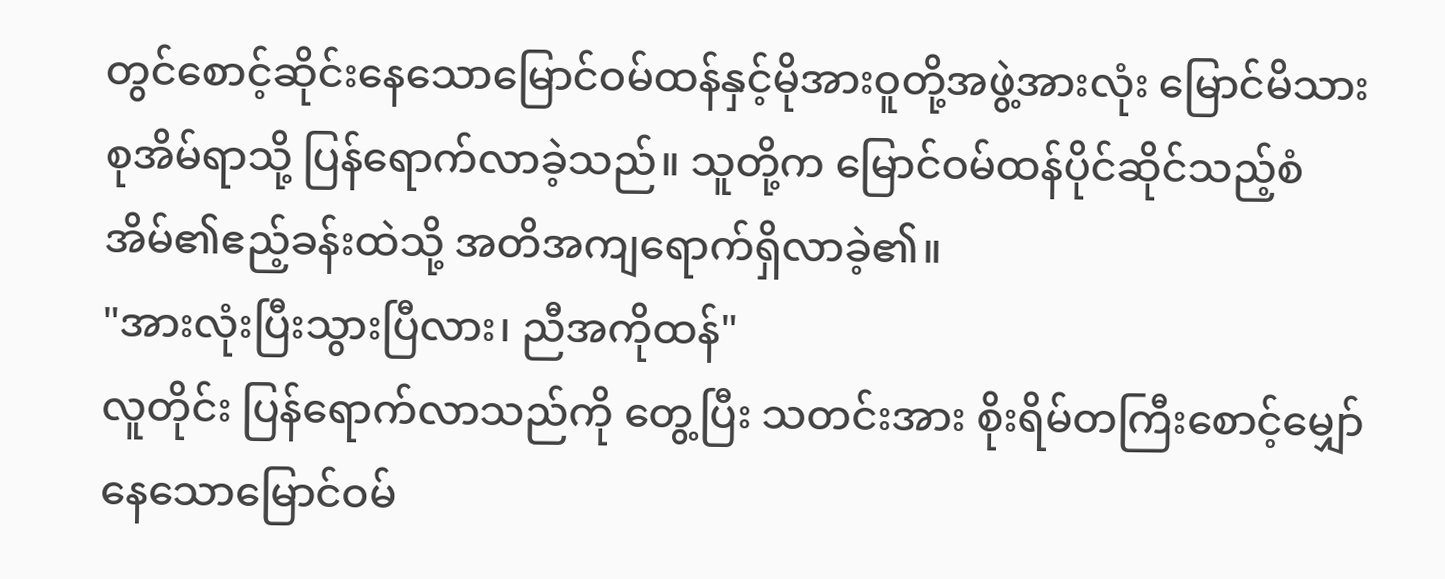တွင်စောင့်ဆိုင်းနေသောမြောင်ဝမ်ထန်နှင့်မိုအားဝူတို့အဖွဲ့အားလုံး မြောင်မိသားစုအိမ်ရာသို့ ပြန်ရောက်လာခဲ့သည်။ သူတို့က မြောင်ဝမ်ထန်ပိုင်ဆိုင်သည့်စံအိမ်၏ဧည့်ခန်းထဲသို့ အတိအကျရောက်ရှိလာခဲ့၏။
"အားလုံးပြီးသွားပြီလား၊ ညီအကိုထန်"
လူတိုင်း ပြန်ရောက်လာသည်ကို တွေ့ပြီး သတင်းအား စိုးရိမ်တကြီးစောင့်မျှော်နေသောမြောင်ဝမ်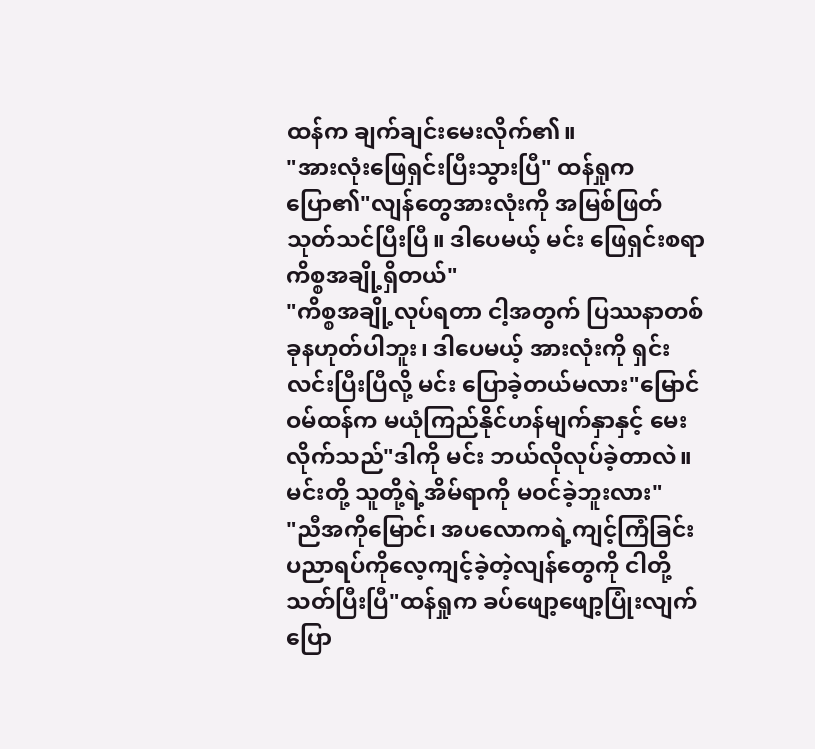ထန်က ချက်ချင်းမေးလိုက်၏။
"အားလုံးဖြေရှင်းပြီးသွားပြီ" ထန်ရှုက ပြော၏"လျန်တွေအားလုံးကို အမြစ်ဖြတ်သုတ်သင်ပြီးပြီ။ ဒါပေမယ့် မင်း ဖြေရှင်းစရာကိစ္စအချို့ရှိတယ်"
"ကိစ္စအချို့လုပ်ရတာ ငါ့အတွက် ပြဿနာတစ်ခုနဟုတ်ပါဘူး၊ ဒါပေမယ့် အားလုံးကို ရှင်းလင်းပြီးပြီလို့ မင်း ပြောခဲ့တယ်မလား"မြောင်ဝမ်ထန်က မယုံကြည်နိုင်ဟန်မျက်နှာနှင့် မေးလိုက်သည်"ဒါကို မင်း ဘယ်လိုလုပ်ခဲ့တာလဲ။ မင်းတို့ သူတို့ရဲ့အိမ်ရာကို မဝင်ခဲ့ဘူးလား"
"ညီအကိုမြောင်၊ အပလောကရဲ့ကျင့်ကြံခြင်းပညာရပ်ကိုလေ့ကျင့်ခဲ့တဲ့လျန်တွေကို ငါတို့ သတ်ပြီးပြီ"ထန်ရှုက ခပ်ဖျော့ဖျော့ပြုံးလျက် ပြော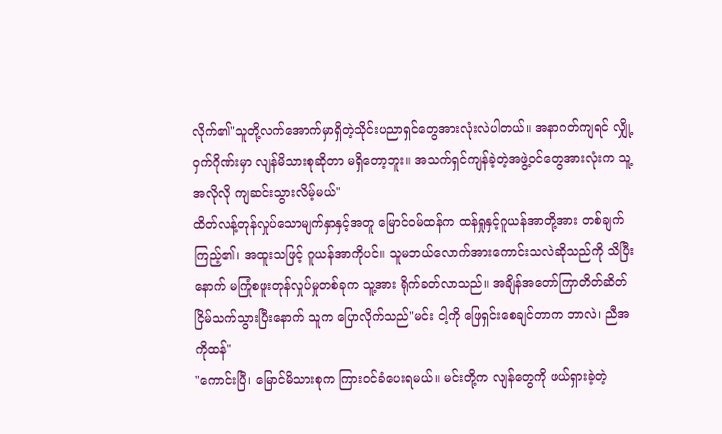လိုက်၏"သူတို့လက်အောက်မှာရှိတဲ့သိုင်းပညာရှင်တွေအားလုံးလဲပါတယ်။ အနာဂတ်ကျရင် လျှို့ဝှက်ဂိုဏ်းမှာ လျန်မိသားစုဆိုတာ မရှိတော့ဘူး။ အသက်ရှင်ကျန်ခဲ့တဲ့အဖွဲ့ဝင်တွေအားလုံးက သူ့အလိုလို ကျဆင်းသွားလိမ့်မယ်"
ထိတ်လန့်တုန်လှုပ်သောမျက်နှာနှင့်အတူ မြောင်ဝမ်ထန်က ထန်ရှုနှင့်ဂူယန်အာတို့အား တစ်ချက်ကြည့်၏၊ အထူးသဖြင့် ဂူယန်အာကိုပင်။ သူမဘယ်လောက်အားကောင်းသလဲဆိုသည်ကို သိပြီးနောက် မကြုံစဖူးတုန်လှုပ်မှုတစ်ခုက သူ့အား ရိုက်ခတ်လာသည်။ အချိန်အတော်ကြာတိတ်ဆိတ်ငြိမ်သက်သွားပြီးနောက် သူက ပြောလိုက်သည်"မင်း ငါ့ကို ဖြေရှင်းစေချင်တာက ဘာလဲ၊ ညီအကိုထန်"
"ကောင်းပြီ၊ မြောင်မိသားစုက ကြားဝင်ခံပေးရမယ်။ မင်းတို့က လျန်တွေကို ဖယ်ရှားခဲ့တဲ့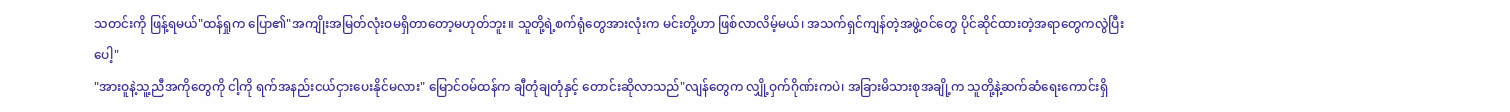သတင်းကို ဖြန့်ရမယ်"ထန်ရှုက ပြော၏"အကျိုးအမြတ်လုံးဝမရှိတာတော့မဟုတ်ဘူး။ သူတို့ရဲ့စက်ရုံတွေအားလုံးက မင်းတို့ဟာ ဖြစ်လာလိမ့်မယ်၊ အသက်ရှင်ကျန်တဲ့အဖွဲ့ဝင်တွေ ပိုင်ဆိုင်ထားတဲ့အရာတွေကလွဲပြီးပေါ့"
"အားဝူနဲ့သူ့ညီအကိုတွေကို ငါ့ကို ရက်အနည်းငယ်ငှားပေးနိုင်မလား" မြောင်ဝမ်ထန်က ချီတုံချတုံနှင့် တောင်းဆိုလာသည်"လျန်တွေက လျှို့ဝှက်ဂိုဏ်းကပဲ၊ အခြားမိသားစုအချို့က သူတို့နဲ့ဆက်ဆံရေးကောင်းရှိ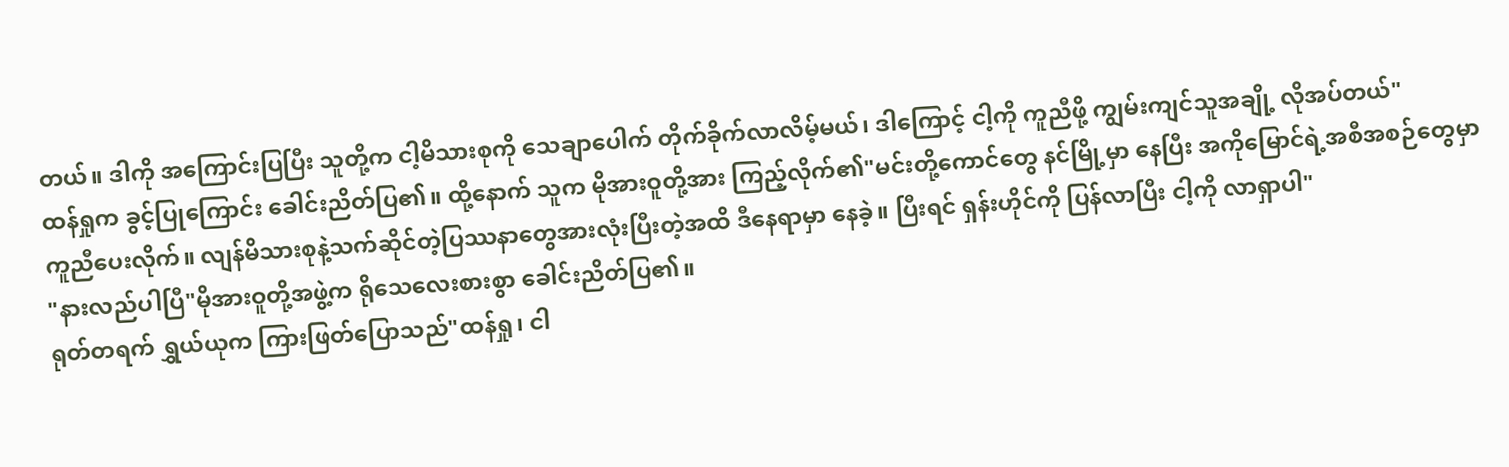တယ်။ ဒါကို အကြောင်းပြပြီး သူတို့က ငါ့မိသားစုကို သေချာပေါက် တိုက်ခိုက်လာလိမ့်မယ်၊ ဒါကြောင့် ငါ့ကို ကူညီဖို့ ကျွမ်းကျင်သူအချို့ လိုအပ်တယ်"
ထန်ရှုက ခွင့်ပြုကြောင်း ခေါင်းညိတ်ပြ၏။ ထို့နောက် သူက မိုအားဝူတို့အား ကြည့်လိုက်၏"မင်းတို့ကောင်တွေ နင်မြို့မှာ နေပြီး အကိုမြောင်ရဲ့အစီအစဉ်တွေမှာ ကူညီပေးလိုက်။ လျန်မိသားစုနဲ့သက်ဆိုင်တဲ့ပြဿနာတွေအားလုံးပြီးတဲ့အထိ ဒီနေရာမှာ နေခဲ့။ ပြီးရင် ရှန်းဟိုင်ကို ပြန်လာပြီး ငါ့ကို လာရှာပါ"
"နားလည်ပါပြီ"မိုအားဝူတို့အဖွဲ့က ရိုသေလေးစားစွာ ခေါင်းညိတ်ပြ၏။
ရုတ်တရက် ရွှယ်ယုက ကြားဖြတ်ပြောသည်"ထန်ရှု၊ ငါ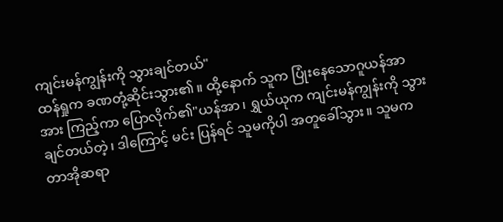ကျင်းမန်ကျွန်းကို သွားချင်တယ်"
ထန်ရှုက ခဏတုံ့ဆိုင်းသွား၏။ ထို့နောက် သူက ပြုံးနေသောဂူယန်အာအား ကြည့်ကာ ပြောလိုက်၏"ယန်အာ၊ ရွှယ်ယုက ကျင်းမန်ကျွန်းကို သွားချင်တယ်တဲ့၊ ဒါကြောင့် မင်း ပြန်ရင် သူမကိုပါ အတူခေါ်သွား။ သူမက တာအိုဆရာ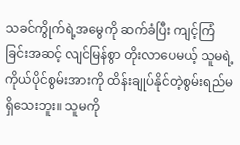သခင်ကွိုက်ရဲ့အမွေကို ဆက်ခံပြီး ကျင့်ကြံခြင်းအဆင့် လျင်မြန်စွာ တိုးလာပေမယ့် သူမရဲ့ကိုယ်ပိုင်စွမ်းအားကို ထိန်းချုပ်နိုင်တဲ့စွမ်းရည်မရှိသေးဘူး။ သူမကို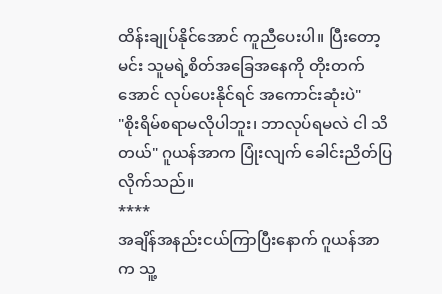ထိန်းချုပ်နိုင်အောင် ကူညီပေးပါ။ ပြီးတော့ မင်း သူမရဲ့စိတ်အခြေအနေကို တိုးတက်အောင် လုပ်ပေးနိုင်ရင် အကောင်းဆုံးပဲ"
"စိုးရိမ်စရာမလိုပါဘူး၊ ဘာလုပ်ရမလဲ ငါ သိတယ်" ဂူယန်အာက ပြုံးလျက် ခေါင်းညိတ်ပြလိုက်သည်။
****
အချိန်အနည်းငယ်ကြာပြီးနောက် ဂူယန်အာက သူ့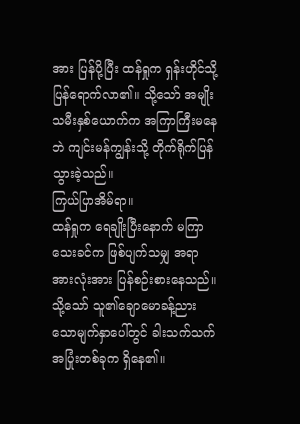အား ပြန်ပို့ပြီး ထန်ရှုက ရှန်းဟိုင်သို့ ပြန်ရောက်လာ၏။ သို့သော် အမျိုးသမီးနှစ်ယောက်က အကြာကြီးမနေဘဲ ကျင်းမန်ကျွန်းသို့ တိုက်ရိုက်ပြန်သွားခဲ့သည်။
ကြယ်ပြာအိမ်ရာ။
ထန်ရှုက ရေချိုးပြီးနောက် မကြာသေးခင်က ဖြစ်ပျက်သမျှ အရာအားလုံးအား ပြန်စဉ်းစားနေသည်။ သို့သော် သူ၏ချောမောခန့်ညားသောမျက်နှာပေါ်တွင် ခါးသက်သက်အပြုံးတစ်ခုက ရှိနေ၏။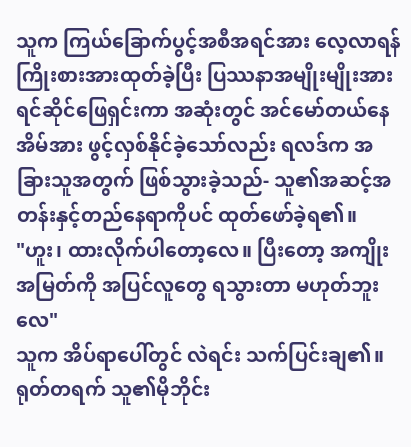သူက ကြယ်ခြောက်ပွင့်အစီအရင်အား လေ့လာရန် ကြိုးစားအားထုတ်ခဲ့ပြီး ပြဿနာအမျိုးမျိုးအား ရင်ဆိုင်ဖြေရှင်းကာ အဆုံးတွင် အင်မော်တယ်နေအိမ်အား ဖွင့်လှစ်နိုင်ခဲ့သော်လည်း ရလဒ်က အခြားသူအတွက် ဖြစ်သွားခဲ့သည်- သူ၏အဆင့်အတန်းနှင့်တည်နေရာကိုပင် ထုတ်ဖော်ခဲ့ရ၏။
"ဟူး၊ ထားလိုက်ပါတော့လေ။ ပြီးတော့ အကျိုးအမြတ်ကို အပြင်လူတွေ ရသွားတာ မဟုတ်ဘူးလေ"
သူက အိပ်ရာပေါ်တွင် လဲရင်း သက်ပြင်းချ၏။ ရုတ်တရက် သူ၏မိုဘိုင်း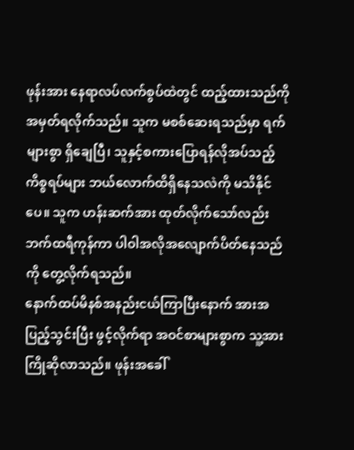ဖုန်းအား နေရာလပ်လက်စွပ်ထဲတွင် ထည့်ထားသည်ကို အမှတ်ရလိုက်သည်။ သူက မစစ်ဆေးရသည်မှာ ရက်များစွာ ရှိချေပြီ၊ သူနှင့်စကားပြောရန်လိုအပ်သည့်ကိစ္စရပ်များ ဘယ်လောက်ထိရှိနေသလဲကို မသိနိုင်ပေ။ သူက ဟန်းဆက်အား ထုတ်လိုက်သော်လည်း ဘက်ထရီကုန်ကာ ပါဝါအလိုအလျောက်ပိတ်နေသည်ကို တွေ့လိုက်ရသည်။
နောက်ထပ်မိနစ်အနည်းငယ်ကြာပြီးနောက် အားအပြည့်သွင်းပြီး ဖွင့်လိုက်ရာ အဝင်စာများစွာက သူ့အား ကြိုဆိုလာသည်။ ဖုန်းအခေါ်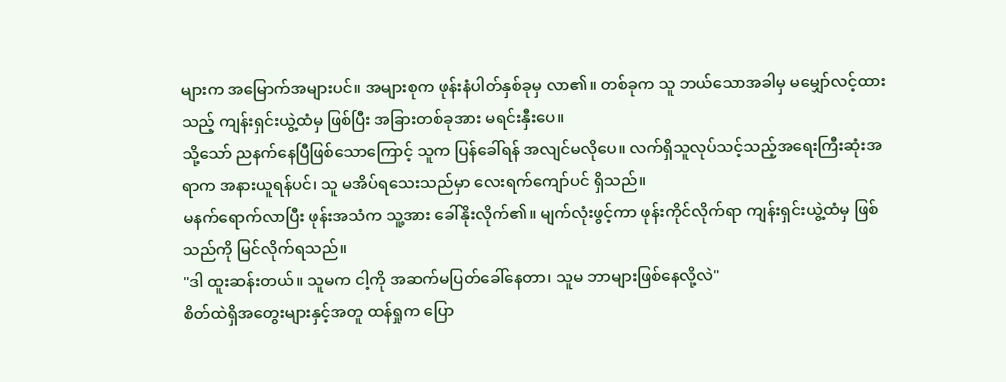များက အမြောက်အများပင်။ အများစုက ဖုန်းနံပါတ်နှစ်ခုမှ လာ၏။ တစ်ခုက သူ ဘယ်သောအခါမှ မမျှော်လင့်ထားသည့် ကျန်းရှင်းယွဲ့ထံမှ ဖြစ်ပြီး အခြားတစ်ခုအား မရင်းနှီးပေ။
သို့သော် ညနက်နေပြီဖြစ်သောကြောင့် သူက ပြန်ခေါ်ရန် အလျင်မလိုပေ။ လက်ရှိသူလုပ်သင့်သည့်အရေးကြီးဆုံးအရာက အနားယူရန်ပင်၊ သူ မအိပ်ရသေးသည်မှာ လေးရက်ကျော်ပင် ရှိသည်။
မနက်ရောက်လာပြီး ဖုန်းအသံက သူ့အား ခေါ်နိုးလိုက်၏။ မျက်လုံးဖွင့်ကာ ဖုန်းကိုင်လိုက်ရာ ကျန်းရှင်းယွဲ့ထံမှ ဖြစ်သည်ကို မြင်လိုက်ရသည်။
"ဒါ ထူးဆန်းတယ်။ သူမက ငါ့ကို အဆက်မပြတ်ခေါ်နေတာ၊ သူမ ဘာများဖြစ်နေလို့လဲ"
စိတ်ထဲရှိအတွေးများနှင့်အတူ ထန်ရှုက ပြော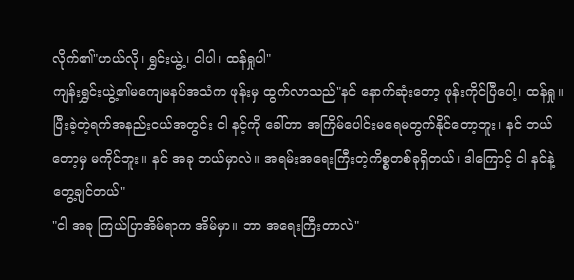လိုက်၏"ဟယ်လို၊ ရွှင်းယွဲ့၊ ငါပါ၊ ထန်ရှုပါ"
ကျန်းရွှင်းယွဲ့၏မကျေမနပ်အသံက ဖုန်းမှ ထွက်လာသည်"နင် နောက်ဆုံးတော့ ဖုန်းကိုင်ပြီပေါ့၊ ထန်ရှု။ ပြီးခဲ့တဲ့ရက်အနည်းငယ်အတွင်း ငါ နင့်ကို ခေါ်တာ အကြိမ်ပေါင်းမရေမတွက်နိုင်တော့ဘူး၊ နင် ဘယ်တော့မှ မကိုင်ဘူး။ နင် အခု ဘယ်မှာလဲ။ အရမ်းအရေးကြီးတဲ့ကိစ္စတစ်ခုရှိတယ်၊ ဒါကြောင့် ငါ နင်နဲ့ တွေ့ချင်တယ်"
"ငါ အခု ကြယ်ပြာအိမ်ရာက အိမ်မှာ။ ဘာ အရေးကြီးတာလဲ"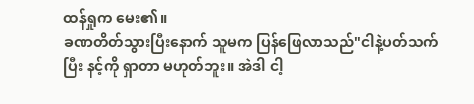ထန်ရှုက မေး၏။
ခဏတိတ်သွားပြီးနောက် သူမက ပြန်ဖြေလာသည်"ငါနဲ့ပတ်သက်ပြီး နင့်ကို ရှာတာ မဟုတ်ဘူး။ အဲဒါ ငါ့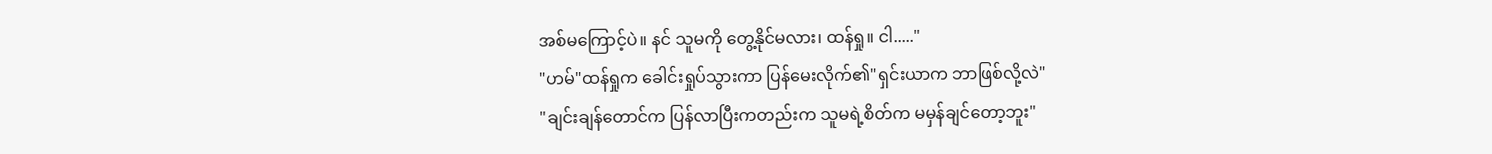အစ်မကြောင့်ပဲ။ နင် သူမကို တွေ့နိုင်မလား၊ ထန်ရှု။ ငါ....."
"ဟမ်"ထန်ရှုက ခေါင်းရှုပ်သွားကာ ပြန်မေးလိုက်၏"ရှင်းယာက ဘာဖြစ်လို့လဲ"
"ချင်းချန်တောင်က ပြန်လာပြီးကတည်းက သူမရဲ့စိတ်က မမှန်ချင်တော့ဘူး"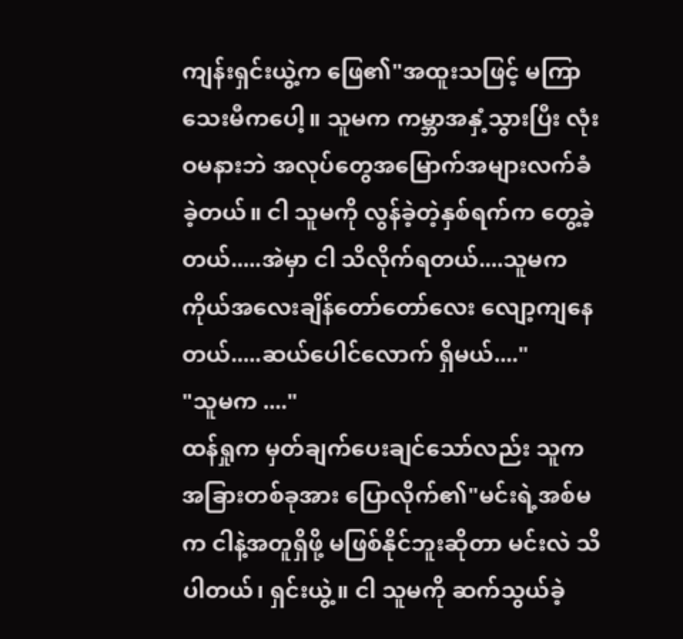ကျန်းရှင်းယွဲ့က ဖြေ၏"အထူးသဖြင့် မကြာသေးမီကပေါ့။ သူမက ကမ္ဘာအနှံ့သွားပြီး လုံးဝမနားဘဲ အလုပ်တွေအမြောက်အများလက်ခံခဲ့တယ်။ ငါ သူမကို လွန်ခဲ့တဲ့နှစ်ရက်က တွေ့ခဲ့တယ်.....အဲမှာ ငါ သိလိုက်ရတယ်....သူမက ကိုယ်အလေးချိန်တော်တော်လေး လျော့ကျနေတယ်.....ဆယ်ပေါင်လောက် ရှိမယ်...."
"သူမက ...."
ထန်ရှုက မှတ်ချက်ပေးချင်သော်လည်း သူက အခြားတစ်ခုအား ပြောလိုက်၏"မင်းရဲ့အစ်မက ငါနဲ့အတူရှိဖို့ မဖြစ်နိုင်ဘူးဆိုတာ မင်းလဲ သိပါတယ်၊ ရှင်းယွဲ့။ ငါ သူမကို ဆက်သွယ်ခဲ့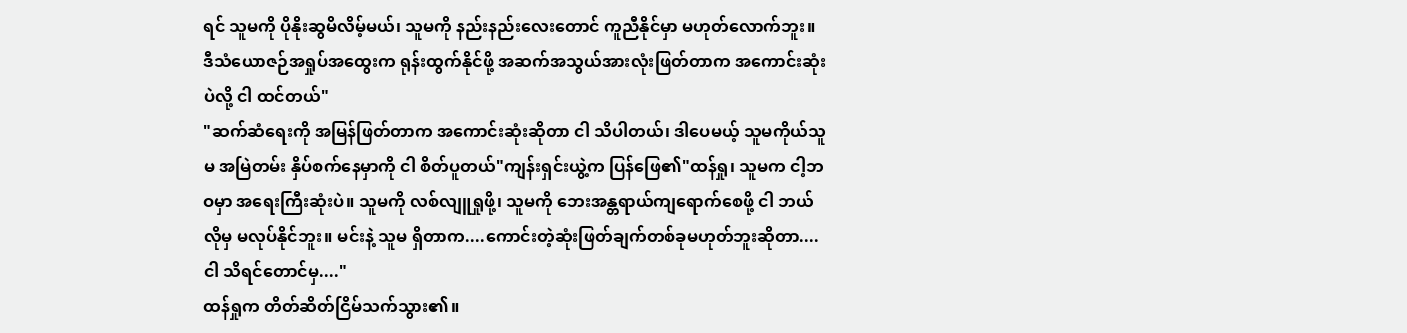ရင် သူမကို ပိုနိုးဆွမိလိမ့်မယ်၊ သူမကို နည်းနည်းလေးတောင် ကူညီနိုင်မှာ မဟုတ်လောက်ဘူး။ ဒီသံယောဇဉ်အရှုပ်အထွေးက ရုန်းထွက်နိုင်ဖို့ အဆက်အသွယ်အားလုံးဖြတ်တာက အကောင်းဆုံးပဲလို့ ငါ ထင်တယ်"
"ဆက်ဆံရေးကို အမြန်ဖြတ်တာက အကောင်းဆုံးဆိုတာ ငါ သိပါတယ်၊ ဒါပေမယ့် သူမကိုယ်သူမ အမြဲတမ်း နှိပ်စက်နေမှာကို ငါ စိတ်ပူတယ်"ကျန်းရှင်းယွဲ့က ပြန်ဖြေ၏"ထန်ရှု၊ သူမက ငါ့ဘဝမှာ အရေးကြီးဆုံးပဲ။ သူမကို လစ်လျူရှုဖို့၊ သူမကို ဘေးအန္တရာယ်ကျရောက်စေဖို့ ငါ ဘယ်လိုမှ မလုပ်နိုင်ဘူး။ မင်းနဲ့ သူမ ရှိတာက....ကောင်းတဲ့ဆုံးဖြတ်ချက်တစ်ခုမဟုတ်ဘူးဆိုတာ....ငါ သိရင်တောင်မှ...."
ထန်ရှုက တိတ်ဆိတ်ငြိမ်သက်သွား၏။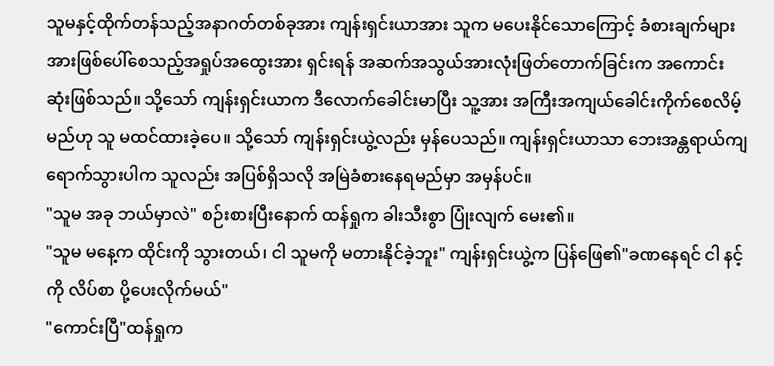သူမနှင့်ထိုက်တန်သည့်အနာဂတ်တစ်ခုအား ကျန်းရှင်းယာအား သူက မပေးနိုင်သောကြောင့် ခံစားချက်များအားဖြစ်ပေါ်စေသည့်အရှုပ်အထွေးအား ရှင်းရန် အဆက်အသွယ်အားလုံးဖြတ်တောက်ခြင်းက အကောင်းဆုံးဖြစ်သည်။ သို့သော် ကျန်းရှင်းယာက ဒီလောက်ခေါင်းမာပြီး သူ့အား အကြီးအကျယ်ခေါင်းကိုက်စေလိမ့်မည်ဟု သူ မထင်ထားခဲ့ပေ။ သို့သော် ကျန်းရှင်းယွဲ့လည်း မှန်ပေသည်။ ကျန်းရှင်းယာသာ ဘေးအန္တရာယ်ကျရောက်သွားပါက သူလည်း အပြစ်ရှိသလို အမြဲခံစားနေရမည်မှာ အမှန်ပင်။
"သူမ အခု ဘယ်မှာလဲ" စဉ်းစားပြီးနောက် ထန်ရှုက ခါးသီးစွာ ပြုံးလျက် မေး၏။
"သူမ မနေ့က ထိုင်းကို သွားတယ်၊ ငါ သူမကို မတားနိုင်ခဲ့ဘူး" ကျန်းရှင်းယွဲ့က ပြန်ဖြေ၏"ခဏနေရင် ငါ နင့်ကို လိပ်စာ ပို့ပေးလိုက်မယ်"
"ကောင်းပြီ"ထန်ရှုက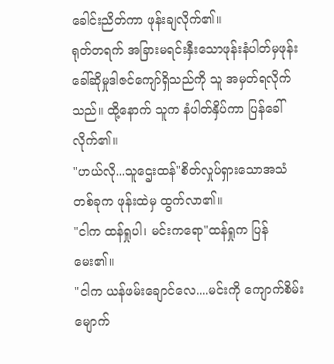ခေါင်းညိတ်ကာ ဖုန်းချလိုက်၏။
ရုတ်တရက် အခြားမရင်းနှီးသောဖုန်းနံပါတ်မှဖုန်းခေါ်ဆိုမှုဒါဇင်ကျော်ရှိသည်ကို သူ အမှတ်ရလိုက်သည်။ ထို့နောက် သူက နံပါတ်နှိပ်ကာ ပြန်ခေါ်လိုက်၏။
"ဟယ်လို...သူဌေးထန်"စိတ်လှုပ်ရှားသောအသံတစ်ခုက ဖုန်းထဲမှ ထွက်လာ၏။
"ငါက ထန်ရှုပါ၊ မင်းကရော"ထန်ရှုက ပြန်မေး၏။
"ငါက ယန်ဖမ်းချောင်လေ....မင်းကို ကျောက်စိမ်းမျောက်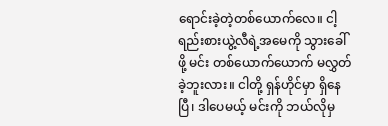ရောင်းခဲ့တဲ့တစ်ယောက်လေ။ ငါ့ရည်းစားယွဲ့လီရဲ့အမေကို သွားခေါ်ဖို့ မင်း တစ်ယောက်ယောက် မလွှတ်ခဲ့ဘူးလား။ ငါတို့ ရှန်ဟိုင်မှာ ရှိနေပြီ၊ ဒါပေမယ့် မင်းကို ဘယ်လိုမှ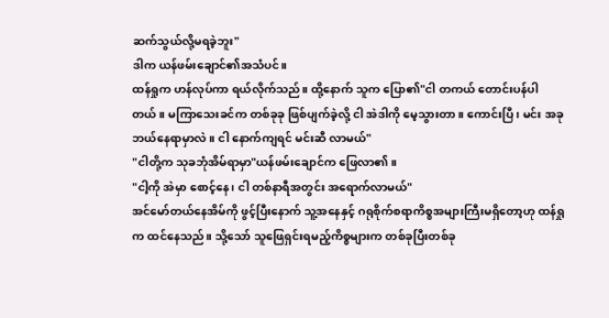ဆက်သွယ်လို့မရခဲ့ဘူး"
ဒါက ယန်ဖမ်းချောင်၏အသံပင်။
ထန်ရှုက ဟန်လုပ်ကာ ရယ်လိုက်သည်။ ထို့နောက် သူက ပြော၏"ငါ တကယ် တောင်းပန်ပါတယ်။ မကြာသေးခင်က တစ်ခုခု ဖြစ်ပျက်ခဲ့လို့ ငါ အဲဒါကို မေ့သွားတာ။ ကောင်းပြီ၊ မင်း အခု ဘယ်နေရာမှာလဲ။ ငါ နောက်ကျရင် မင်းဆီ လာမယ်"
"ငါတို့က သုခဘုံအိမ်ရာမှာ"ယန်ဖမ်းချောင်က ဖြေလာ၏။
"ငါ့ကို အဲမှာ စောင့်နေ၊ ငါ တစ်နာရီအတွင်း အရောက်လာမယ်"
အင်မော်တယ်နေအိမ်ကို ဖွင့်ပြီးနောက် သူ့အနေနှင့် ဂရုစိုက်စရာကိစ္စအများကြီးမရှိတော့ဟု ထန်ရှုက ထင်နေသည်။ သို့သော် သူဖြေရှင်းရမည့်ကိစ္စများက တစ်ခုပြီးတစ်ခု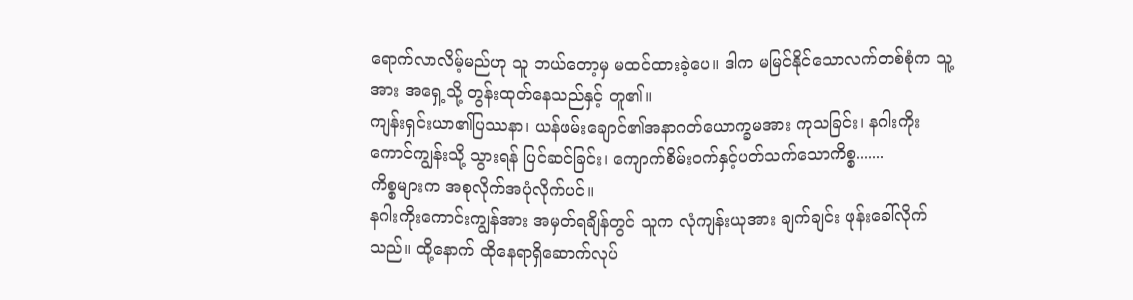ရောက်လာလိမ့်မည်ဟု သူ ဘယ်တော့မှ မထင်ထားခဲ့ပေ။ ဒါက မမြင်နိုင်သောလက်တစ်စုံက သူ့အား အရှေ့သို့ တွန်းထုတ်နေသည်နှင့် တူ၏။
ကျန်းရှင်းယာ၏ပြဿနာ၊ ယန်ဖမ်းချောင်၏အနာဂတ်ယောက္ခမအား ကုသခြင်း၊ နဂါးကိုးကောင်ကျွန်းသို့ သွားရန် ပြင်ဆင်ခြင်း၊ ကျောက်စိမ်းဝက်နှင့်ပတ်သက်သောကိစ္စ.......
ကိစ္စများက အစုလိုက်အပုံလိုက်ပင်။
နဂါးကိုးကောင်းကျွန်အား အမှတ်ရချိန်တွင် သူက လုံကျန်းယုအား ချက်ချင်း ဖုန်းခေါ်လိုက်သည်။ ထို့နောက် ထိုနေရာရှိဆောက်လုပ်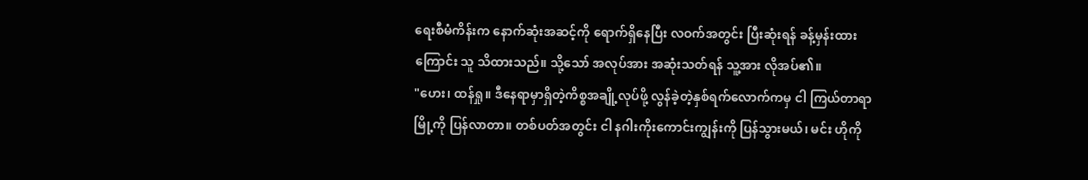ရေးစီမံကိန်းက နောက်ဆုံးအဆင့်ကို ရောက်ရှိနေပြီး လဝက်အတွင်း ပြီးဆုံးရန် ခန့်မှန်းထားကြောင်း သူ သိထားသည်။ သို့သော် အလုပ်အား အဆုံးသတ်ရန် သူ့အား လိုအပ်၏။
"ဟေး၊ ထန်ရှု။ ဒီနေရာမှာရှိတဲ့ကိစ္စအချို့လုပ်ဖို့ လွန်ခဲ့တဲ့နှစ်ရက်လောက်ကမှ ငါ ကြယ်တာရာမြို့ကို ပြန်လာတာ။ တစ်ပတ်အတွင်း ငါ နဂါးကိုးကောင်းကျွန်းကို ပြန်သွားမယ်၊ မင်း ဟိုကို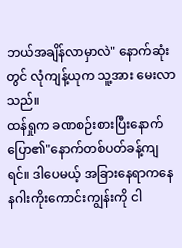ဘယ်အချိန်လာမှာလဲ" နောက်ဆုံးတွင် လုံကျန့်ယုက သူ့အား မေးလာသည်။
ထန်ရှုက ခဏစဉ်းစားပြီးနောက် ပြော၏"နောက်တစ်ပတ်ခန့်ကျရင်။ ဒါပေမယ့် အခြားနေရာကနေ နဂါးကိုးကောင်းကျွန်းကို ငါ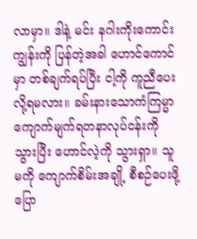လာမှာ။ ဒါနဲ့ မင်း နဂါးကိုးကောင်းကျွန်းကို ပြန်တဲ့အခါ ဟောင်ကောင်မှာ တစ်ချက်ရပ်ပြီး ငါ့ကို ကူညီပေးလို့ရမလား။ ခမ်းနားသောကံကြမ္မာကျောက်မျက်ရတနာလုပ်ငန်းကို သွားပြီး ဟောင်လဲ့ကို သွားရှာ။ သူမကို ကျောက်စိမ်းအချို့ စီစဉ်ပေးဖို့ ပြော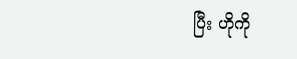ပြီး ဟိုကို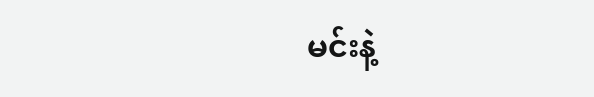မင်းနဲ့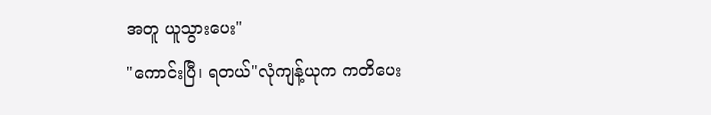အတူ ယူသွားပေး"
"ကောင်းပြီ၊ ရတယ်"လုံကျန့်ယုက ကတိပေး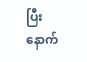ပြီးနောက်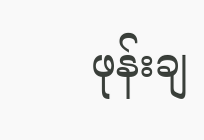ဖုန်းချ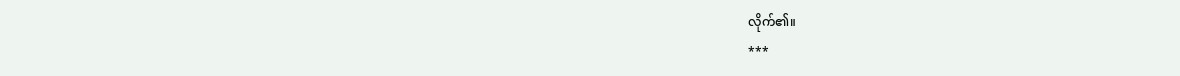လိုက်၏။
***